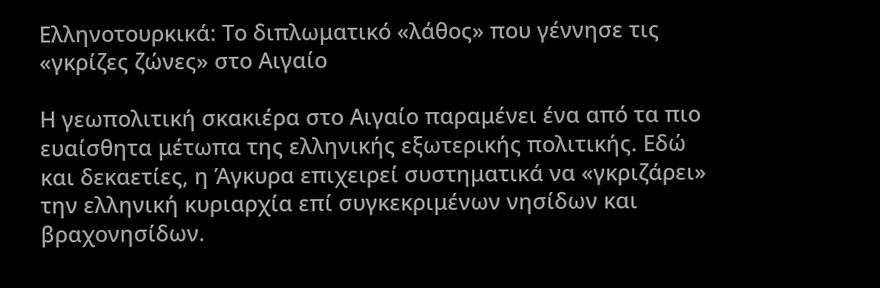Ελληνοτουρκικά: Το διπλωματικό «λάθος» που γέννησε τις «γκρίζες ζώνες» στο Αιγαίο

Η γεωπολιτική σκακιέρα στο Αιγαίο παραμένει ένα από τα πιο ευαίσθητα μέτωπα της ελληνικής εξωτερικής πολιτικής. Εδώ και δεκαετίες, η Άγκυρα επιχειρεί συστηματικά να «γκριζάρει» την ελληνική κυριαρχία επί συγκεκριμένων νησίδων και βραχονησίδων.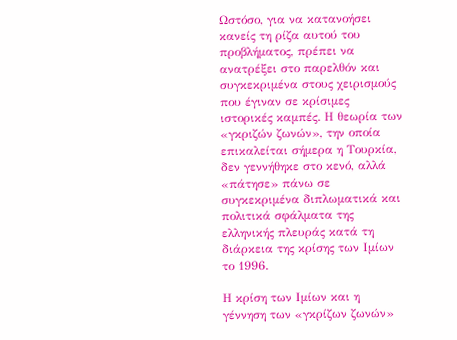Ωστόσο, για να κατανοήσει κανείς τη ρίζα αυτού του προβλήματος, πρέπει να ανατρέξει στο παρελθόν και συγκεκριμένα στους χειρισμούς που έγιναν σε κρίσιμες ιστορικές καμπές. Η θεωρία των «γκριζών ζωνών», την οποία επικαλείται σήμερα η Τουρκία, δεν γεννήθηκε στο κενό, αλλά «πάτησε» πάνω σε συγκεκριμένα διπλωματικά και πολιτικά σφάλματα της ελληνικής πλευράς κατά τη διάρκεια της κρίσης των Ιμίων το 1996.

Η κρίση των Ιμίων και η γέννηση των «γκρίζων ζωνών»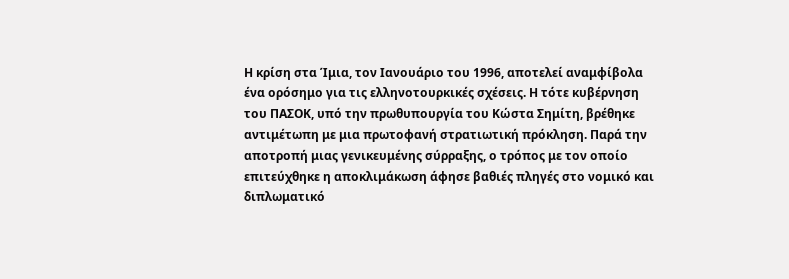Η κρίση στα Ίμια, τον Ιανουάριο του 1996, αποτελεί αναμφίβολα ένα ορόσημο για τις ελληνοτουρκικές σχέσεις. Η τότε κυβέρνηση του ΠΑΣΟΚ, υπό την πρωθυπουργία του Κώστα Σημίτη, βρέθηκε αντιμέτωπη με μια πρωτοφανή στρατιωτική πρόκληση. Παρά την αποτροπή μιας γενικευμένης σύρραξης, ο τρόπος με τον οποίο επιτεύχθηκε η αποκλιμάκωση άφησε βαθιές πληγές στο νομικό και διπλωματικό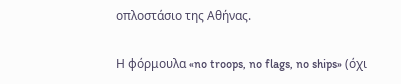οπλοστάσιο της Αθήνας.

Η φόρμουλα «no troops, no flags, no ships» (όχι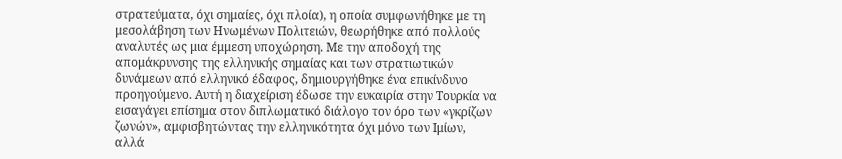στρατεύματα, όχι σημαίες, όχι πλοία), η οποία συμφωνήθηκε με τη μεσολάβηση των Ηνωμένων Πολιτειών, θεωρήθηκε από πολλούς αναλυτές ως μια έμμεση υποχώρηση. Με την αποδοχή της απομάκρυνσης της ελληνικής σημαίας και των στρατιωτικών δυνάμεων από ελληνικό έδαφος, δημιουργήθηκε ένα επικίνδυνο προηγούμενο. Αυτή η διαχείριση έδωσε την ευκαιρία στην Τουρκία να εισαγάγει επίσημα στον διπλωματικό διάλογο τον όρο των «γκρίζων ζωνών», αμφισβητώντας την ελληνικότητα όχι μόνο των Ιμίων, αλλά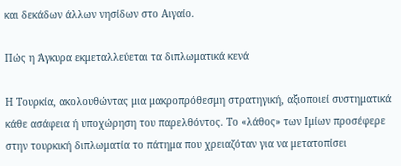και δεκάδων άλλων νησίδων στο Αιγαίο.

Πώς η Άγκυρα εκμεταλλεύεται τα διπλωματικά κενά

Η Τουρκία, ακολουθώντας μια μακροπρόθεσμη στρατηγική, αξιοποιεί συστηματικά κάθε ασάφεια ή υποχώρηση του παρελθόντος. Το «λάθος» των Ιμίων προσέφερε στην τουρκική διπλωματία το πάτημα που χρειαζόταν για να μετατοπίσει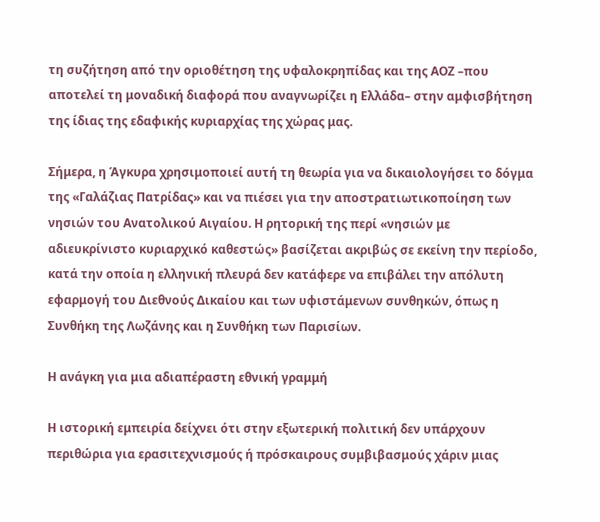τη συζήτηση από την οριοθέτηση της υφαλοκρηπίδας και της ΑΟΖ –που αποτελεί τη μοναδική διαφορά που αναγνωρίζει η Ελλάδα– στην αμφισβήτηση της ίδιας της εδαφικής κυριαρχίας της χώρας μας.

Σήμερα, η Άγκυρα χρησιμοποιεί αυτή τη θεωρία για να δικαιολογήσει το δόγμα της «Γαλάζιας Πατρίδας» και να πιέσει για την αποστρατιωτικοποίηση των νησιών του Ανατολικού Αιγαίου. Η ρητορική της περί «νησιών με αδιευκρίνιστο κυριαρχικό καθεστώς» βασίζεται ακριβώς σε εκείνη την περίοδο, κατά την οποία η ελληνική πλευρά δεν κατάφερε να επιβάλει την απόλυτη εφαρμογή του Διεθνούς Δικαίου και των υφιστάμενων συνθηκών, όπως η Συνθήκη της Λωζάνης και η Συνθήκη των Παρισίων.

Η ανάγκη για μια αδιαπέραστη εθνική γραμμή

Η ιστορική εμπειρία δείχνει ότι στην εξωτερική πολιτική δεν υπάρχουν περιθώρια για ερασιτεχνισμούς ή πρόσκαιρους συμβιβασμούς χάριν μιας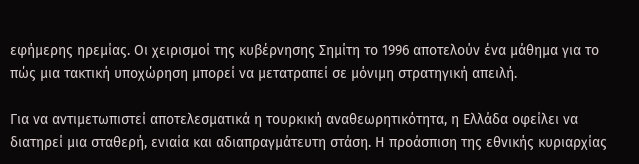εφήμερης ηρεμίας. Οι χειρισμοί της κυβέρνησης Σημίτη το 1996 αποτελούν ένα μάθημα για το πώς μια τακτική υποχώρηση μπορεί να μετατραπεί σε μόνιμη στρατηγική απειλή.

Για να αντιμετωπιστεί αποτελεσματικά η τουρκική αναθεωρητικότητα, η Ελλάδα οφείλει να διατηρεί μια σταθερή, ενιαία και αδιαπραγμάτευτη στάση. Η προάσπιση της εθνικής κυριαρχίας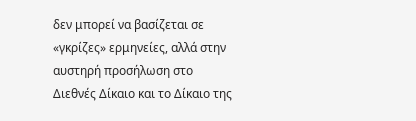δεν μπορεί να βασίζεται σε «γκρίζες» ερμηνείες, αλλά στην αυστηρή προσήλωση στο Διεθνές Δίκαιο και το Δίκαιο της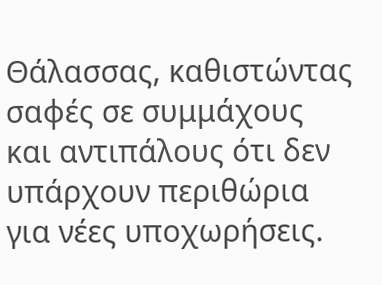Θάλασσας, καθιστώντας σαφές σε συμμάχους και αντιπάλους ότι δεν υπάρχουν περιθώρια για νέες υποχωρήσεις.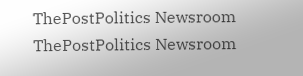ThePostPolitics Newsroom
ThePostPolitics Newsroom